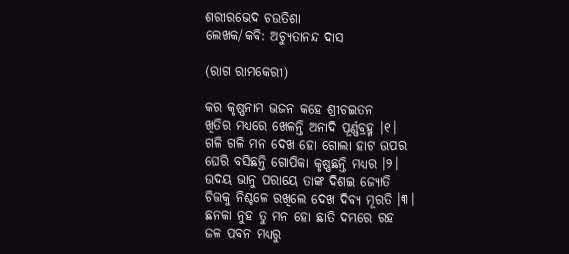ଶରୀରଭେଦ ଚଉତିଶା
ଲେଖକ/କବି: ଅଚ୍ୟୁତାନନ୍ଦ ଦାସ

(ରାଗ ରାମକେରୀ)

କର କୃଷ୍ଣନାମ ଭଜନ କହେ ଶ୍ରୀଚଇତନ
ଖିତିର ମଧ୍ୟରେ ଖେଳନ୍ତି ଅନାଦି ପୂର୍ଣ୍ଣବ୍ରହ୍ମ ।୧।
ଗଳି ଗଳି ମନ ଦେଖ ହୋ ଗୋଲା ହାଟ ଉପର
ଘେରି ବସିଛନ୍ତି ଗୋପିକା କୃଷ୍ଣଛନ୍ତି ମଧ୍ୟର ।୨।
ଉଦୟ ଭାନୁ ପରାୟେ ତାଙ୍କ ଦିଶଇ ଜ୍ୟୋତି
ଚିତ୍ତକୁ ନିଶ୍ଚଳେ ରଖିଲେ ଦେଖ ଦିବ୍ୟ ମୂରତି ।୩।
ଛନକା ନୁହ ତୁ ମନ ହୋ ଛାତି ଦମ୍ଭରେ ରହ
ଜଳ ପବନ ମଧ୍ୟରୁ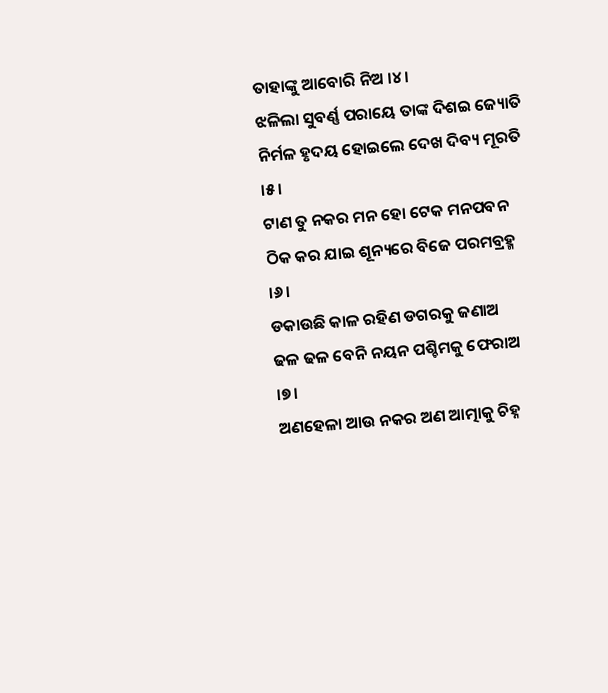ତାହାଙ୍କୁ ଆବୋରି ନିଅ ।୪।
ଝଳିଲା ସୁବର୍ଣ୍ଣ ପରାୟେ ତାଙ୍କ ଦିଶଇ ଜ୍ୟୋତି
ନିର୍ମଳ ହୃଦୟ ହୋଇଲେ ଦେଖ ଦିବ୍ୟ ମୂରତି ।୫।
ଟାଣ ତୁ ନକର ମନ ହୋ ଟେକ ମନପବନ
ଠିକ କର ଯାଇ ଶୂନ୍ୟରେ ବିଜେ ପରମବ୍ରହ୍ମ ।୬।
ଡକାଉଛି କାଳ ରହିଣ ଡଗରକୁ ଜଣାଅ
ଢଳ ଢଳ ବେନି ନୟନ ପଶ୍ଚିମକୁ ଫେରାଅ ।୭।
ଅଣହେଳା ଆଉ ନକର ଅଣ ଆତ୍ମାକୁ ଚିହ୍ନ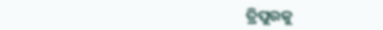ତ୍ରିପୁରକୁ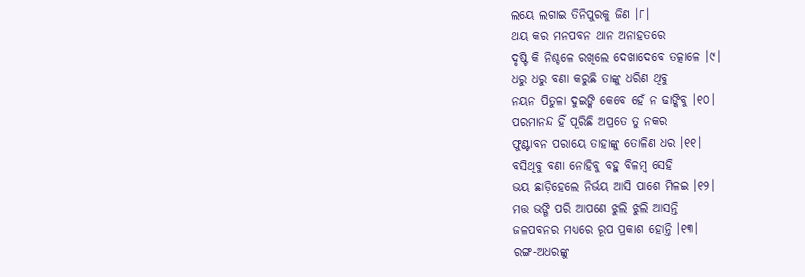ଲୟେ ଲଗାଇ ତିନିପୁରକୁ ଜିଣ ।୮।
ଥୟ କର ମନପବନ ଥାନ ଅନାହତରେ
ଦୃଷ୍ଟି କି ନିଶ୍ଚଳେ ରଖିଲେ ଦେଖାଦେବେ ତତ୍କାଳେ ।୯।
ଧରୁ ଧରୁ ବଣା କରୁଛି ତାଙ୍କୁ ଧରିଣ ଥିବୁ
ନୟନ ପିତୁଳା ଦୁଇଙ୍କି କେବେ ହେଁ ନ ଢାଙ୍କିବୁ ।୧୦।
ପରମାନନ୍ଦ ହିଁ ପୂରିଛି ଅପ୍ରତେ ତୁ ନକର
ଫୁଣ୍ଟାବନ ପରାୟେ ତାହାଙ୍କୁ ତୋଳିଣ ଧର ।୧୧।
ବସିଥିବୁ ବଣା ନୋହିବୁ ବହୁ ବିଳମ୍ବ ସେହି
ଭୟ ଛାଡ଼ିହେଲେ ନିର୍ଭୟ ଆସି ପାଶେ ମିଳଇ ।୧୨।
ମତ୍ତ ଭଙ୍ଗି ପରି ଆପଣେ ଝୁଲି ଝୁଲି ଆସନ୍ତି
ଜଳପବନର ମଧ୍ୟରେ ରୂପ ପ୍ରକାଶ ହୋନ୍ତି ।୧୩।
ରଙ୍ଗ-ଅଧରଙ୍କୁ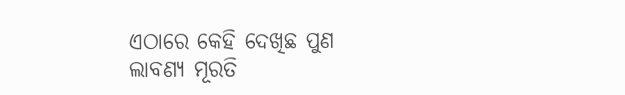ଏଠାରେ କେହି ଦେଖିଛ ପୁଣ
ଲାବଣ୍ୟ ମୂରତି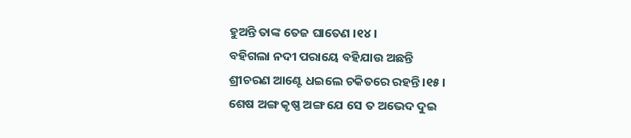ହୁଅନ୍ତି ତାଙ୍କ ତେଜ ଘାତେଣ ।୧୪।
ବହିଗଲା ନଦୀ ପରାୟେ ବହିଯାଉ ଅଛନ୍ତି
ଶ୍ରୀଚରଣ ଆଣ୍ଟେ ଧଇଲେ ଚକିତରେ ରହନ୍ତି ।୧୫।
ଶେଷ ଅଙ୍ଗ କୃଷ୍ଣ ଅଙ୍ଗ ଯେ ସେ ତ ଅଭେଦ ଦୁଇ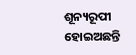ଶୂନ୍ୟରୂପୀ ହୋଇଅଛନ୍ତି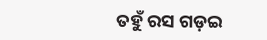ତହୁଁ ରସ ଗଡ଼ଇ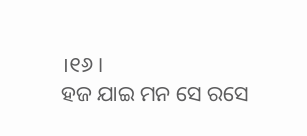।୧୬।
ହଜ ଯାଇ ମନ ସେ ରସେ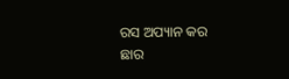ରସ ଅପ୍ୟାନ କର
ଛାର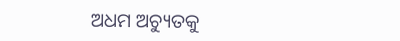ଅଧମ ଅଚ୍ୟୁତକୁ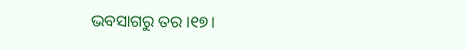ଭବସାଗରୁ ତର ।୧୭।